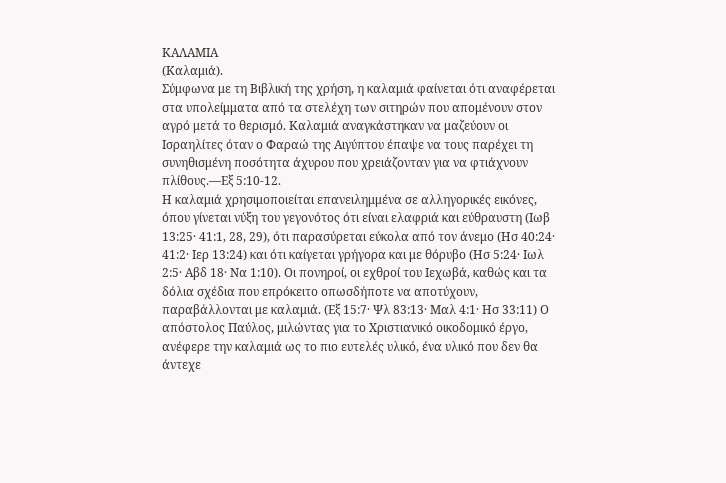ΚΑΛΑΜΙΑ
(Καλαμιά).
Σύμφωνα με τη Βιβλική της χρήση, η καλαμιά φαίνεται ότι αναφέρεται στα υπολείμματα από τα στελέχη των σιτηρών που απομένουν στον αγρό μετά το θερισμό. Καλαμιά αναγκάστηκαν να μαζεύουν οι Ισραηλίτες όταν ο Φαραώ της Αιγύπτου έπαψε να τους παρέχει τη συνηθισμένη ποσότητα άχυρου που χρειάζονταν για να φτιάχνουν πλίθους.—Εξ 5:10-12.
Η καλαμιά χρησιμοποιείται επανειλημμένα σε αλληγορικές εικόνες, όπου γίνεται νύξη του γεγονότος ότι είναι ελαφριά και εύθραυστη (Ιωβ 13:25· 41:1, 28, 29), ότι παρασύρεται εύκολα από τον άνεμο (Ησ 40:24· 41:2· Ιερ 13:24) και ότι καίγεται γρήγορα και με θόρυβο (Ησ 5:24· Ιωλ 2:5· Αβδ 18· Να 1:10). Οι πονηροί, οι εχθροί του Ιεχωβά, καθώς και τα δόλια σχέδια που επρόκειτο οπωσδήποτε να αποτύχουν, παραβάλλονται με καλαμιά. (Εξ 15:7· Ψλ 83:13· Μαλ 4:1· Ησ 33:11) Ο απόστολος Παύλος, μιλώντας για το Χριστιανικό οικοδομικό έργο, ανέφερε την καλαμιά ως το πιο ευτελές υλικό, ένα υλικό που δεν θα άντεχε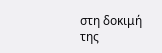στη δοκιμή της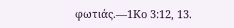φωτιάς.—1Κο 3:12, 13.